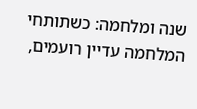שנה ומלחמה: כשתותחי המלחמה עדיין רועמים,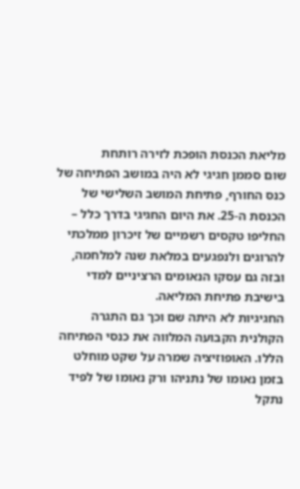מליאת הכנסת הופכת לזירה רותחת
שום סממן חגיגי לא היה במושב הפתיחה של כנס החורף, פתיחת המושב השלישי של הכנסת ה-25. את היום החגיגי בדרך כלל – החליפו טקסים רשמיים של זיכרון ממלכתי להרוגים ולנפגעים במלאת שנה למלחמה, ובזה גם עסקו הנאומים הרציניים למדי בישיבת פתיחת המליאה.
החגיגיות לא היתה שם וכך גם התגרה הקולנית הקבועה המלווה את כנסי הפתיחה הללו. האופוזיציה שמרה על שקט מוחלט בזמן נאומו של נתניהו ורק נאומו של לפיד נתקל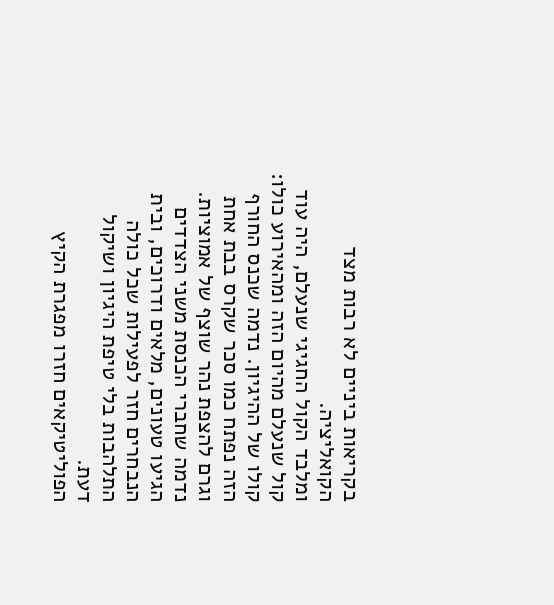בקריאות ביניים לא רבות מצד הקואליציה.
ומלבד הקול החגיגי שנעלם, היה עוד קול שנעלם מהיום הזה ומהאירוע כולו: קולו של ההיגיון. נדמה שכנס החורף הזה נפתח כמו סכר שקרס בבת אחת וגרם להצפת נהר שוצף של אמוציות. נדמה שחברי הכנסת משני הצדדים הגיעו טעונים, מלאים ודרוכים, ובית הנבחרים חזר לפעילות שכל כולה התלהבות בלי טיפת היגיון ושיקול דעת.
הפוליטיקאים חזרו מפגרת הקיץ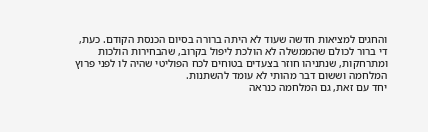והחגים למציאות חדשה שעוד לא היתה ברורה בסיום הכנסת הקודם. כעת, די ברור לכולם שהממשלה לא הולכת ליפול בקרוב, שהבחירות הולכות ומתרחקות, שנתניהו חוזר בצעדים בטוחים לכח הפוליטי שהיה לו לפני פרוץ המלחמה וששום דבר מהותי לא עומד להשתנות.
יחד עם זאת, גם המלחמה כנראה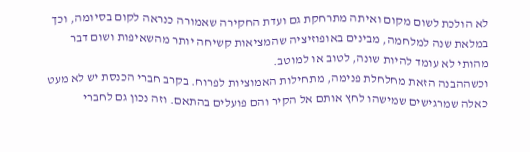לא הולכת לשום מקום ואיתה מתרחקת גם ועדת החקירה שאמורה כנראה לקום בסיומה, וכך במלאת שנה למלחמה, מבינים באופוזיציה שהמציאות קשיחה יותר מהשאיפות ושום דבר מהותי לא עומד להיות שונה, לטוב או למוטב.
וכשההבנה הזאת מחלחלת פנימה, מתחילות האמוציות לפרוח. בקרב חברי הכנסת יש לא מעט כאלה שמרגישים שמישהו לחץ אותם אל הקיר והם פועלים בהתאם. וזה נכון גם לחברי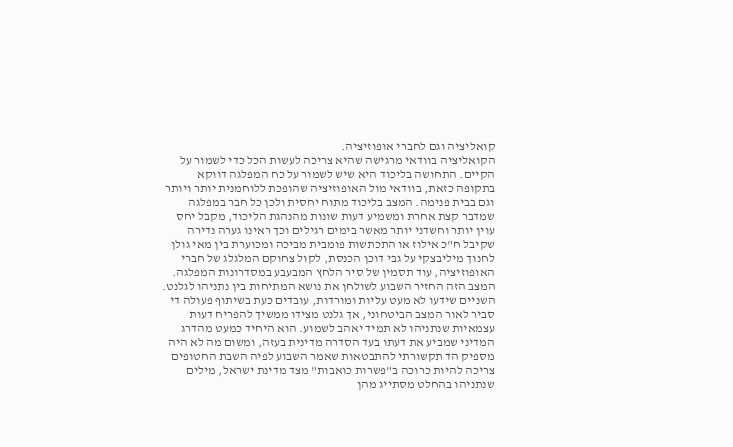קואליציה וגם לחברי אופוזיציה.
הקואליציה בוודאי מרגישה שהיא צריכה לעשות הכל כדי לשמור על הקיים. התחושה בליכוד היא שיש לשמור על כח המפלגה דווקא בתקופה כזאת, בוודאי מול האופוזיציה שהופכת ללוחמנית יותר ויותר וגם בבית פנימה. המצב בליכוד מתוח יחסית ולכן כל חבר במפלגה שמדבר קצת אחרת ומשמיע דעות שונות מהנהגת הליכוד, מקבל יחס עוין יותר וחשדני יותר מאשר בימים רגילים וכך ראינו גערה נדירה שקיבל ח"כ אילוז או התכתשות פומבית מביכה ומכוערת בין מאי גולן לחנוך מיליבצקי על גבי דוכן הכנסת, לקול צחוקם המלגלג של חברי האופוזיציה, עוד תסמין של סיר הלחץ המבעבע במסדרונות המפלגה.
המצב הזה החזיר השבוע לשולחן את נושא המתיחות בין נתניהו לגלנט. השניים שידעו לא מעט עליות ומורדות, עובדים כעת בשיתוף פעולה די סביר לאור המצב הביטחוני, אך גלנט מצידו ממשיך להפריח דעות עצמאיות שנתניהו לא תמיד יאהב לשמוע. הוא היחיד כמעט מהדרג המדיני שמביע את דעתו בעד הסדרה מדינית בעזה, ומשום מה לא היה מספיק הד תקשורתי להתבטאות שאמר השבוע לפיה השבת החטופים צריכה להיות כרוכה ב"פשרות כואבות" מצד מדינת ישראל, מילים שנתניהו בהחלט מסתייג מהן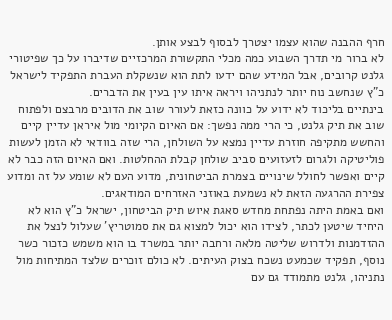חרף ההבנה שהוא עצמו יצטרך לבסוף לבצע אותן.
לא ברור מי תדרך השבוע כמה מכלי התקשורת המרכזיים שדיברו על כך שפיטורי גלנט קרובים, אבל המידע שהם ידעו לתת הוא שנשקלת העברת התפקיד לישראל כ"ץ שנחשב נוח יותר לנתניהו ויראה איתו עין בעין את הדברים.
בינתיים בליכוד לא ידוע על כוונה כזאת לעורר שוב את הדובים מרבצם ולפתוח שוב את תיק גלנט, כי הרי ממה נפשך: אם האיום הקיומי מול איראן עדיין קיים והחשש מתקיפה חוזרת עדיין נמצא על השולחן, הרי שזה בוודאי לא הזמן לעשות פוליטיקה ולגרום לזעזועים סביב שולחן קבלת ההחלטות. ואם האיום הזה כבר לא קיים ואפשר לחולל שינויים בצמרת הביטחונית, מדוע העם לא שומע על זה ומדוע צפירת ההרגעה הזאת לא נשמעת באוזני האזרחים המודאגים.
ואם באמת היתה נפתחת מחדש סאגת איוש תיק הביטחון, ישראל כ"ץ הוא לא היחיד שיטען לכתר, לצידו הוא יכול למצוא גם את סמוטריץ' שעלול לנצל את ההזדמנות ולדרוש שליטה מלאה ורחבה יותר במשרד בו הוא משמש כזכור כשר נוסף, תפקיד שכמעט נשכח בצוק העיתים. לא כולם זוכרים שלצד המתיחות מול נתניהו, גלנט מתמודד גם עם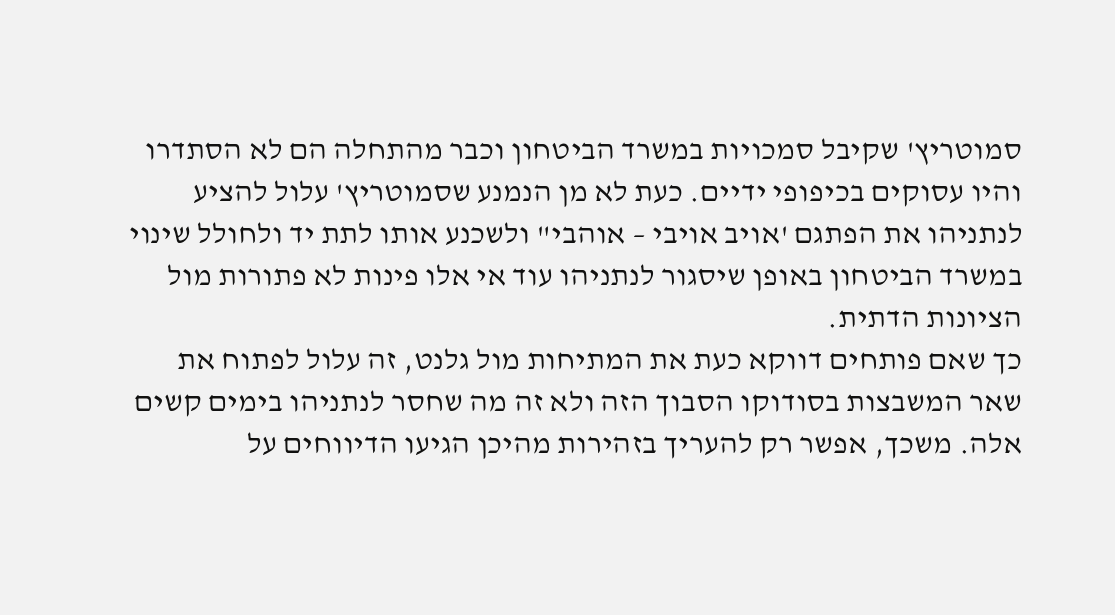סמוטריץ' שקיבל סמכויות במשרד הביטחון וכבר מהתחלה הם לא הסתדרו והיו עסוקים בכיפופי ידיים. כעת לא מן הנמנע שסמוטריץ' עלול להציע לנתניהו את הפתגם 'אויב אויבי – אוהבי" ולשכנע אותו לתת יד ולחולל שינוי במשרד הביטחון באופן שיסגור לנתניהו עוד אי אלו פינות לא פתורות מול הציונות הדתית.
כך שאם פותחים דווקא כעת את המתיחות מול גלנט, זה עלול לפתוח את שאר המשבצות בסודוקו הסבוך הזה ולא זה מה שחסר לנתניהו בימים קשים אלה. משכך, אפשר רק להעריך בזהירות מהיכן הגיעו הדיווחים על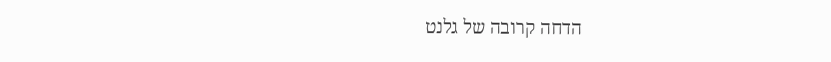הדחה קרובה של גלנט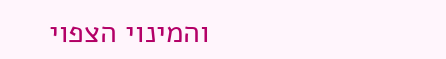והמינוי הצפוי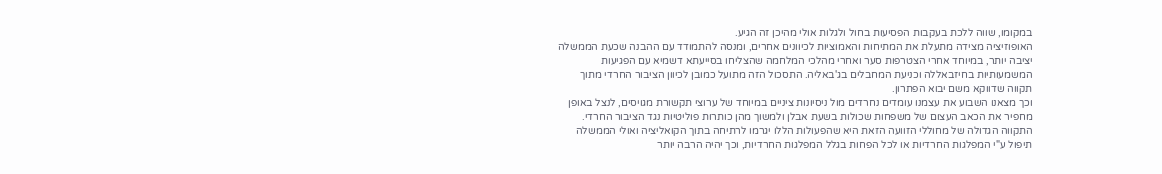במקומו, שווה ללכת בעקבות הפסיעות בחול ולגלות אולי מהיכן זה הגיע.
האופוזיציה מצידה מתעלת את המתיחות והאמוציות לכיוונים אחרים, ומנסה להתמודד עם ההבנה שכעת הממשלה יציבה יותר, במיוחד אחרי הצטרפות סער ואחרי מהלכי המלחמה שהצליחו בסייעתא דשמיא עם הפגיעות המשמעותיות בחיזבאללה וכניעת המחבלים בג'באליה. התסכול הזה מתועל כמובן לכיוון הציבור החרדי מתוך תקווה שדווקא משם יבוא הפתרון.
וכך מצאנו השבוע את עצמנו עומדים נחרדים מול ניסיונות ציניים במיוחד של ערוצי תקשורת מגויסים, לנצל באופן מחפיר את הכאב העצום של משפחות שכולות בשעת אבלן ולמשוך מהן כותרות פוליטיות נגד הציבור החרדי. התקווה הגדולה של מחוללי הזוועה הזאת היא שהפעולות הללו יגרמו לרתיחה בתוך הקואליציה ואולי הממשלה תיפול ע"י המפלגות החרדיות או לכל הפחות בגלל המפלגות החרדיות, וכך יהיה הרבה יותר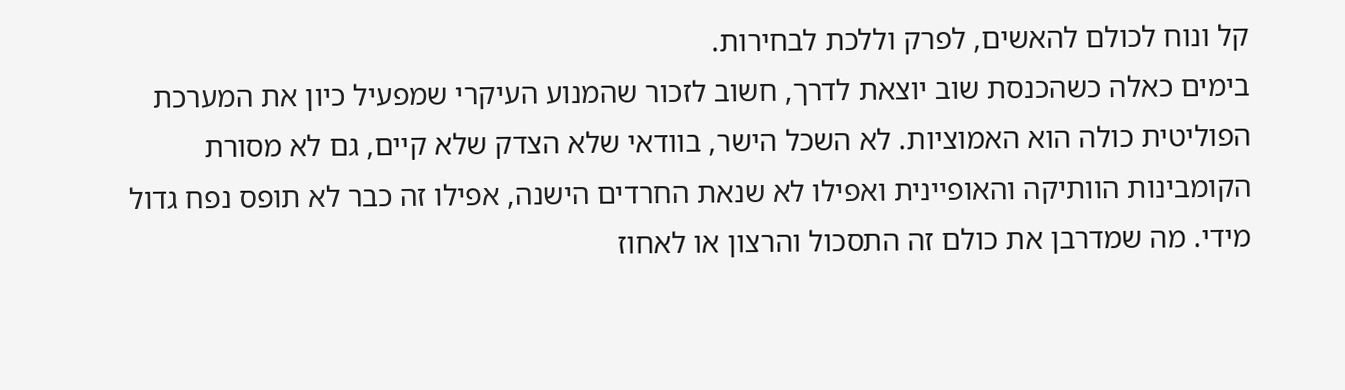קל ונוח לכולם להאשים, לפרק וללכת לבחירות.
בימים כאלה כשהכנסת שוב יוצאת לדרך, חשוב לזכור שהמנוע העיקרי שמפעיל כיון את המערכת הפוליטית כולה הוא האמוציות. לא השכל הישר, בוודאי שלא הצדק שלא קיים, גם לא מסורת הקומבינות הוותיקה והאופיינית ואפילו לא שנאת החרדים הישנה, אפילו זה כבר לא תופס נפח גדול מידי. מה שמדרבן את כולם זה התסכול והרצון או לאחוז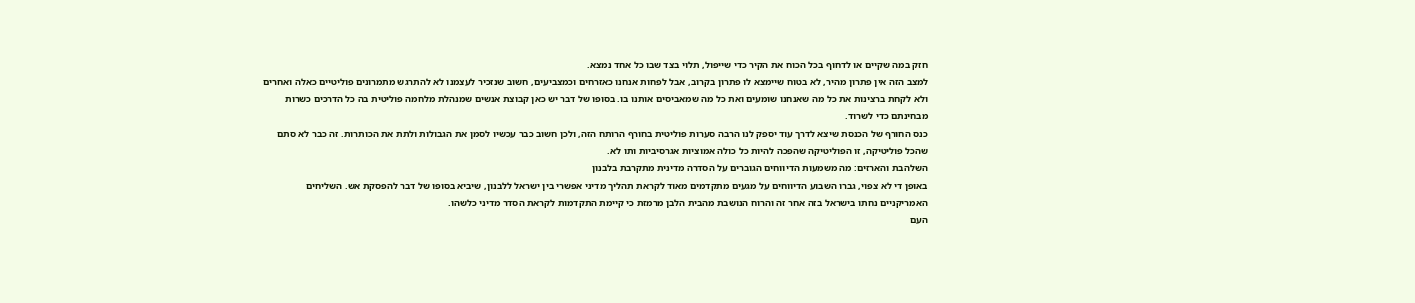חזק במה שקיים או לדחוף בכל הכוח את הקיר כדי שייפול, תלוי בצד שבו כל אחד נמצא.
למצב הזה אין פתרון מהיר, לא בטוח שיימצא לו פתרון בקרוב, אבל לפחות אנחנו כאזרחים וכמצביעים, חשוב שנזכיר לעצמנו לא להתרגש מתמרונים פוליטיים כאלה ואחרים ולא לקחת ברצינות את כל מה שאנחנו שומעים ואת כל מה שמאביסים אותנו בו. בסופו של דבר יש כאן קבוצת אנשים שמנהלת מלחמה פוליטית בה כל הדרכים כשרות מבחינתם כדי לשרוד.
כנס החורף של הכנסת שיצא לדרך עוד יספק לנו הרבה סערות פוליטית בחורף הרותח הזה, ולכן חשוב כבר עכשיו לסמן את הגבולות ולתת את הכותרות. זה כבר לא סתם שהכל פוליטיקה, זו הפוליטיקה שהפכה להיות כל כולה אמוציות אגרסיביות ותו לא.
השלהבת והארזים: מה משמעות הדיווחים הגוברים על הסדרה מדינית מתקרבת בלבנון
באופן די לא צפוי, גברו השבוע הדיווחים על מגעים מתקדמים מאוד לקראת תהליך מדיני אפשרי בין ישראל ללבנון, שיביא בסופו של דבר להפסקת אש. השליחים האמריקניים נחתו בישראל בזה אחר זה והרוח הנושבת מהבית הלבן מרמזת כי קיימת התקדמות לקראת הסדר מדיני כלשהו.
העם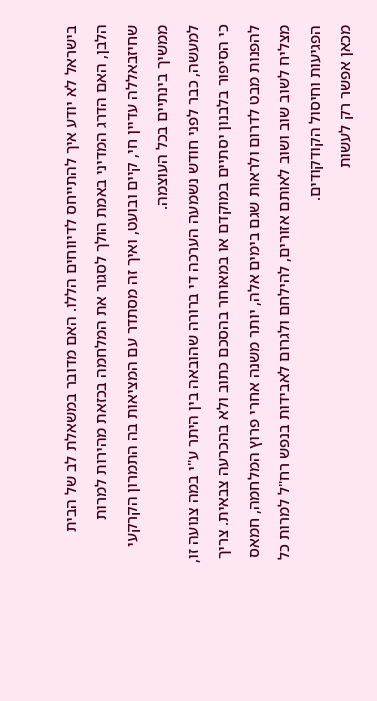בישראל לא יודע איך להתייחס לדיווחים הללו. האם מדובר במשאלת לב של הבית הלבן, האם הדרג המדיני באמת הולך לסגור את המלחמה בכזאת מהירות למרות שחיזבאללה עדיין חי, קיים ובועט, ואיך זה מסתדר עם המציאות בה התמרון הקרקעי ממשיך בינתיים בכל העוצמה.
למעשה, כבר לפני חודש נשמעה הערכה די ברורה שהובאה בין היתר ע"י במה צנועה זו, כי הסיפור בלבנון יסתיים במוקדם או במאוחר בהסכם כתוב ולא בהכרעה צבאית. צריך להפנות מבט לדרום ולראות שגם בימים אלה, יותר משנה אחרי פרוץ המלחמה, חמאס מצליח לשוב שוב ושוב לאותם אזורים, להילחם ולגרום לאבידות בנפש רח"ל למרות כל הפגיעות וחיסול הקודקודים.
מכאן אפשר רק לעשות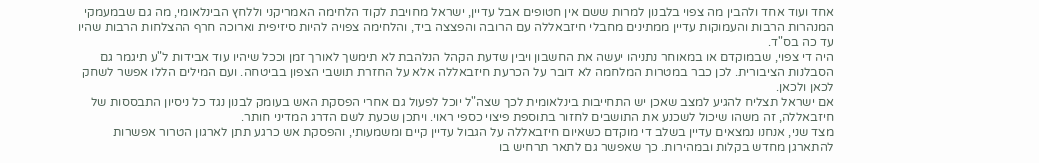אחד ועוד אחד ולהבין מה צפוי בלבנון למרות ששם אין חטופים אבל עדיין, ישראל מחויבת לקוד הלחימה האמריקני וללחץ הבינלאומי, מה גם שבמעמקי המנהרות הרבות והעמוקות עדיין ממתינים מחבלי חיזבאללה עם הרובה והפצצה ביד, והלחימה צפויה להיות סיזיפית וארוכה חרף ההצלחות הרבות שהיו עד כה בס"ד.
היה די צפוי, שבמוקדם או במאוחר נתניהו יעשה את החשבון ויבין שדעת הקהל הנלהבת לא תימשך לאורך זמן וככל שיהיו עוד אבידות ל"ע תיגמר גם הסבלנות הציבורית. לכן כבר במטרות המלחמה לא דובר על הכרעת חיזבאללה אלא על החזרת תושבי הצפון בביטחה. ועם המילים הללו אפשר לשחק לכאן ולכאן.
אם ישראל תצליח להגיע למצב שאכן יש התחייבות בינלאומית לכך שצה"ל יוכל לפעול גם אחרי הפסקת האש בעומק לבנון נגד כל ניסיון התבססות של חיזבאללה, זה משהו שיכול לשכנע את התושבים לחזור בתוספת פיצוי כספי ראוי. ויתכן שכעת לשם הדרג המדיני חותר.
מצד שני, אנחנו נמצאים עדיין בשלב די מוקדם כשאיום חיזבאללה על הגבול עדיין קיים ומשמעותי, והפסקת אש כרגע תתן לארגון הטרור אפשרות להתארגן מחדש בקלות ובמהירות. כך שאפשר גם לתאר תרחיש בו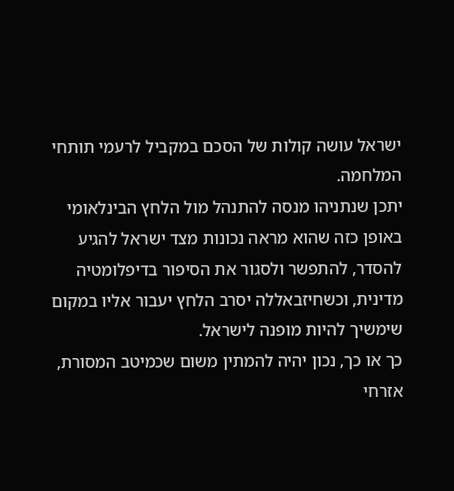ישראל עושה קולות של הסכם במקביל לרעמי תותחי המלחמה.
יתכן שנתניהו מנסה להתנהל מול הלחץ הבינלאומי באופן כזה שהוא מראה נכונות מצד ישראל להגיע להסדר, להתפשר ולסגור את הסיפור בדיפלומטיה מדינית, וכשחיזבאללה יסרב הלחץ יעבור אליו במקום שימשיך להיות מופנה לישראל.
כך או כך, נכון יהיה להמתין משום שכמיטב המסורת, אזרחי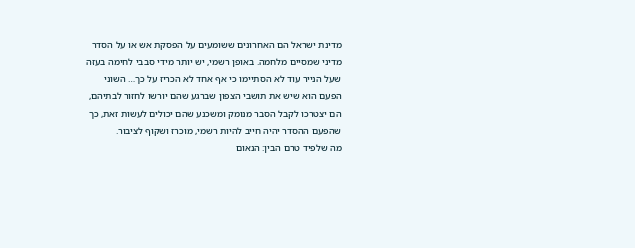מדינת ישראל הם האחרונים ששומעים על הפסקת אש או על הסדר מדיני שמסיים מלחמה. באופן רשמי, יש יותר מידי סבבי לחימה בעזה שעל הנייר עוד לא הסתיימו כי אף אחד לא הכריז על כך… השוני הפעם הוא שיש את תושבי הצפון שברגע שהם יורשו לחזור לבתיהם, הם יצטרכו לקבל הסבר מנומק ומשכנע שהם יכולים לעשות זאת, כך שהפעם ההסדר יהיה חייב להיות רשמי, מוכרז ושקוף לציבור.
מה שלפיד טרם הבין: הנאום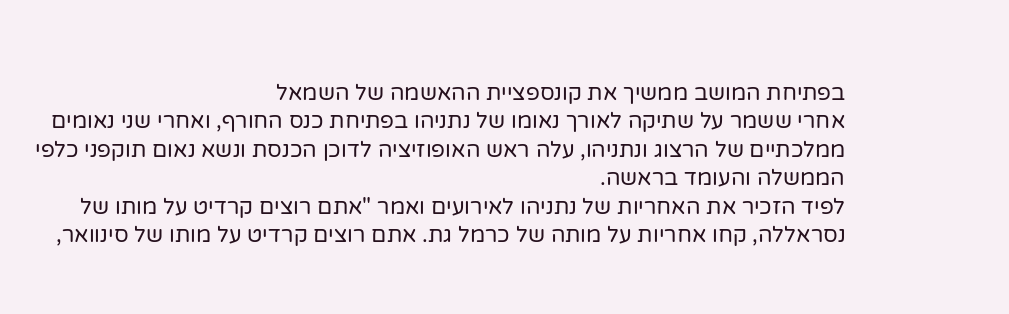בפתיחת המושב ממשיך את קונספציית ההאשמה של השמאל
אחרי ששמר על שתיקה לאורך נאומו של נתניהו בפתיחת כנס החורף, ואחרי שני נאומים ממלכתיים של הרצוג ונתניהו, עלה ראש האופוזיציה לדוכן הכנסת ונשא נאום תוקפני כלפי הממשלה והעומד בראשה.
לפיד הזכיר את האחריות של נתניהו לאירועים ואמר "אתם רוצים קרדיט על מותו של נסראללה, קחו אחריות על מותה של כרמל גת. אתם רוצים קרדיט על מותו של סינוואר,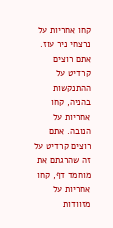קחו אחריות על נרצחי ניר עוז. אתם רוצים קרדיט על ההתנקשות בהניה, קחו אחריות על הנובה. אתם רוצים קרדיט על זה שהרגתם את מוחמד דף, קחו אחריות על מזוודות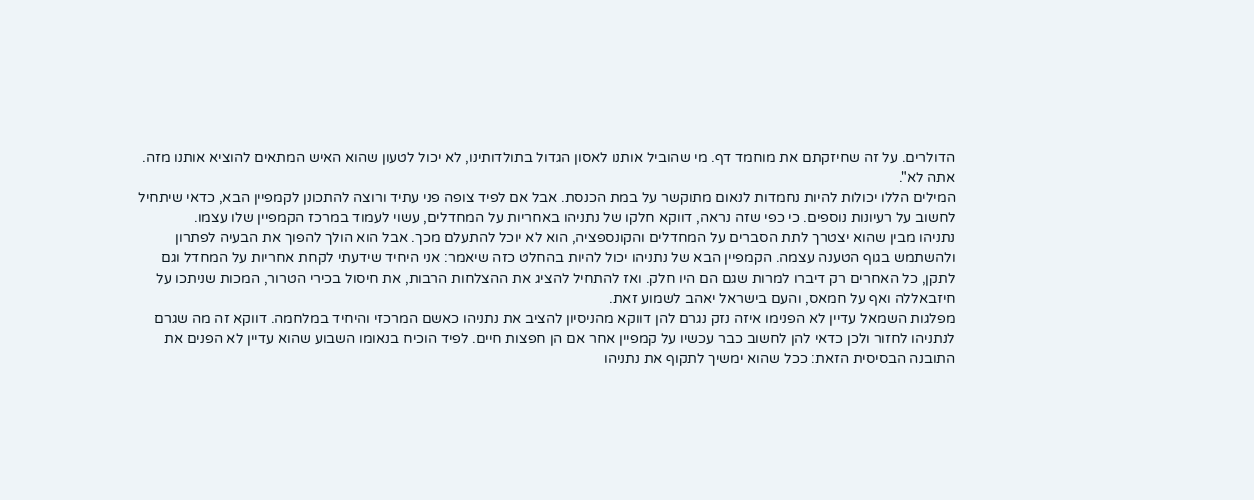הדולרים. על זה שחיזקתם את מוחמד דף. מי שהוביל אותנו לאסון הגדול בתולדותינו, לא יכול לטעון שהוא האיש המתאים להוציא אותנו מזה. אתה לא".
המילים הללו יכולות להיות נחמדות לנאום מתוקשר על במת הכנסת. אבל אם לפיד צופה פני עתיד ורוצה להתכונן לקמפיין הבא, כדאי שיתחיל לחשוב על רעיונות נוספים. כי כפי שזה נראה, דווקא חלקו של נתניהו באחריות על המחדלים, עשוי לעמוד במרכז הקמפיין שלו עצמו.
נתניהו מבין שהוא יצטרך לתת הסברים על המחדלים והקונספציה, הוא לא יוכל להתעלם מכך. אבל הוא הולך להפוך את הבעיה לפתרון ולהשתמש בגוף הטענה עצמה. הקמפיין הבא של נתניהו יכול להיות בהחלט כזה שיאמר: אני היחיד שידעתי לקחת אחריות על המחדל וגם לתקן, כל האחרים רק דיברו למרות שגם הם היו חלק. ואז להתחיל להציג את ההצלחות הרבות, את חיסול בכירי הטרור, המכות שניתכו על חיזבאללה ואף על חמאס, והעם בישראל יאהב לשמוע זאת.
מפלגות השמאל עדיין לא הפנימו איזה נזק נגרם להן דווקא מהניסיון להציב את נתניהו כאשם המרכזי והיחיד במלחמה. דווקא זה מה שגרם לנתניהו לחזור ולכן כדאי להן לחשוב כבר עכשיו על קמפיין אחר אם הן חפצות חיים. לפיד הוכיח בנאומו השבוע שהוא עדיין לא הפנים את התובנה הבסיסית הזאת: ככל שהוא ימשיך לתקוף את נתניהו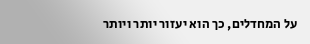על המחדלים, כך הוא יעזור יותר ויותר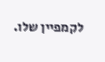לקמפיין שלו.